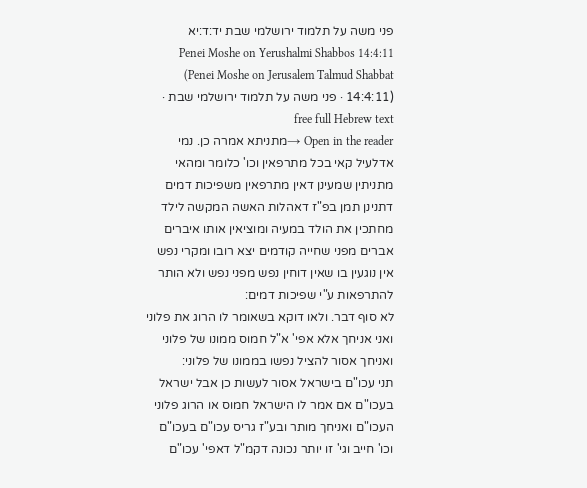פני משה על תלמוד ירושלמי שבת יד:ד:יא
Penei Moshe on Yerushalmi Shabbos 14:4:11 (Penei Moshe on Jerusalem Talmud Shabbat 14:4:11) · פני משה על תלמוד ירושלמי שבת · free full Hebrew text
Open in the reader →מתניתא אמרה כן. נמי אדלעיל קאי בכל מתרפאין וכו' כלומר ומהאי מתניתין שמעינן דאין מתרפאין משפיכות דמים דתנינן תמן בפ"ז דאהלות האשה המקשה לילד מחתכין את הולד במעיה ומוציאין אותו איברים אברים מפני שחייה קודמים יצא רובו ומקרי נפש אין נוגעין בו שאין דוחין נפש מפני נפש ולא הותר להתרפאות ע"י שפיכות דמים:
לא סוף דבר. ולאו דוקא בשאומר לו הרוג את פלוני ואני אניחך אלא אפי' א"ל חמוס ממונו של פלוני ואניחך אסור להציל נפשו בממונו של פלוני:
תני עכו"ם בישראל אסור לעשות כן אבל ישראל בעכו"ם אם אמר לו הישראל חמוס או הרוג פלוני העכו"ם ואניחך מותר ובע"ז גריס עכו"ם בעכו"ם וכו' חייב וגי' זו יותר נכונה דקמ"ל דאפי' עכו"ם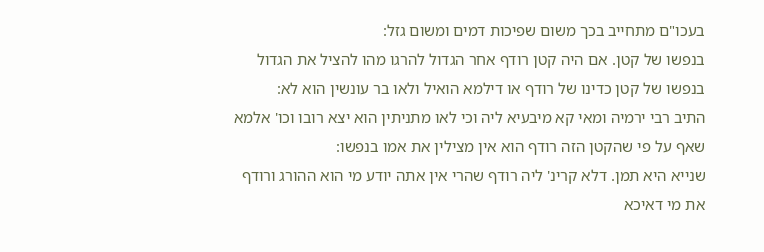בעכו"ם מתחייב בכך משום שפיכות דמים ומשום גזל:
בנפשו של קטן. אם היה קטן רודף אחר הגדול להרגו מהו להציל את הגדול בנפשו של קטן כדינו של רודף או דילמא הואיל ולאו בר עונשין הוא לא:
התיב רבי ירמיה ומאי קא מיבעיא ליה וכי לאו מתניתין הוא יצא רובו וכו' אלמא שאף על פי שהקטן הזה רודף הוא אין מצילין את אמו בנפשו:
שנייא היא תמן. דלא קרינ' ליה רודף שהרי אין אתה יודע מי הוא ההורג ורודף את מי דאיכא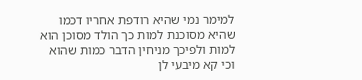למימר נמי שהיא רודפת אחריו דכמו שהיא מסוכנת למות כך הולד מסוכן הוא למות ולפיכך מניחין הדבר כמות שהוא וכי קא מיבעי לן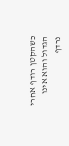כשהקטן רודף אחרי הגדול והוא אינו נרדף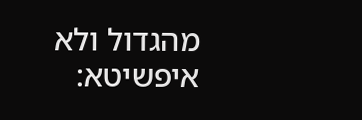מהגדול ולא איפשיטא: